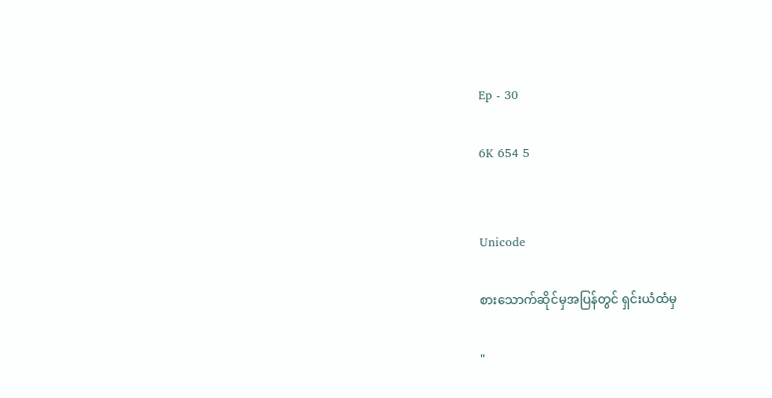Ep - 30

6K 654 5


Unicode

စားသောက်ဆိုင်မှအပြန်တွင် ရှင်းယံထံမှ

"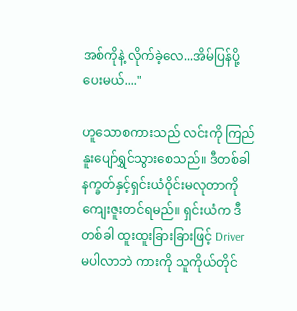အစ်ကိုနဲ့ လိုက်ခဲ့လေ...အိမ်ပြန်ပို့ပေးမယ်...."

ဟူသောစကားသည် လင်းကို ကြည်နူးပျော်ရွှင်သွားစေသည်။ ဒီတစ်ခါ နက္ခတ်နှင့်ရှင်းယံဝိုင်းမလုတာကို ကျေးဇူးတင်ရမည်။ ရှင်းယံက ဒီတစ်ခါ ထူးထူးခြားခြားဖြင့် Driver မပါလာဘဲ ကားကို သူကိုယ်တိုင်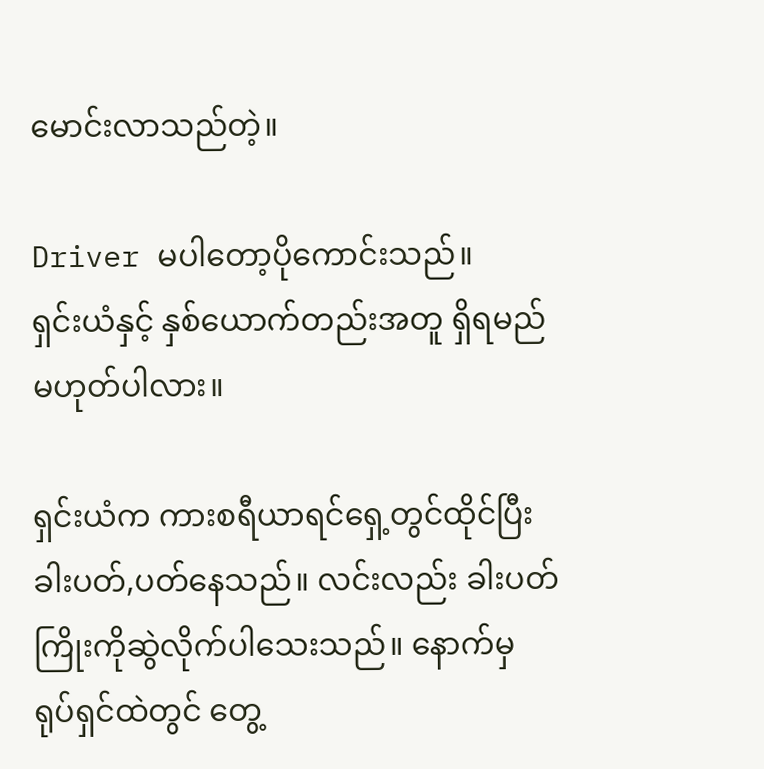မောင်းလာသည်တဲ့။

Driver မပါတော့ပိုကောင်းသည်။
ရှင်းယံနှင့် နှစ်ယောက်တည်းအတူ ရှိရမည်မဟုတ်ပါလား။

ရှင်းယံက ကားစရီယာရင်ရှေ့တွင်ထိုင်ပြီး ခါးပတ်,ပတ်နေသည်။ လင်းလည်း ခါးပတ်ကြိုးကိုဆွဲလိုက်ပါသေးသည်။ နောက်မှ ရုပ်ရှင်ထဲတွင် တွေ့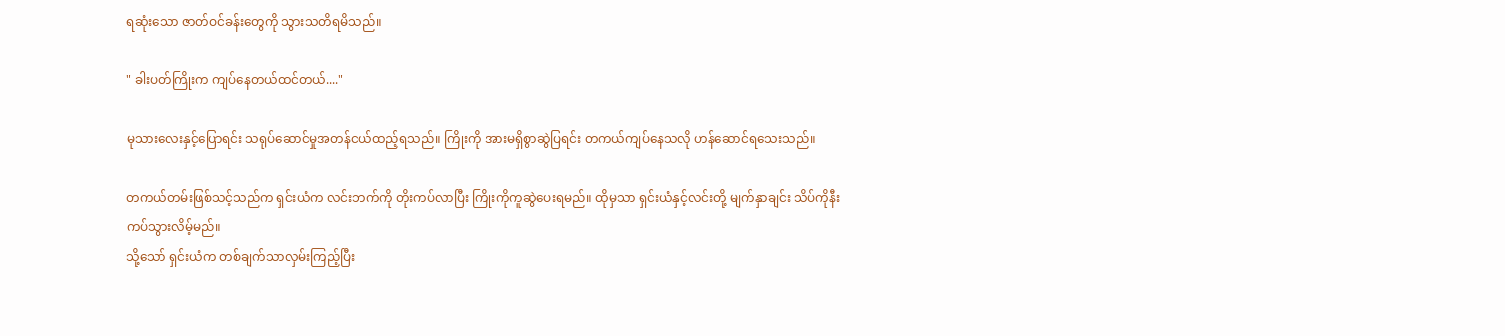ရဆုံးသော ဇာတ်ဝင်ခန်းတွေကို သွားသတိရမိသည်။

" ခါးပတ်ကြိုးက ကျပ်နေတယ်ထင်တယ်...."

မုသားလေးနှင့်ပြောရင်း သရုပ်ဆောင်မှုအတန်ငယ်ထည့်ရသည်။ ကြိုးကို အားမရှိစွာဆွဲပြရင်း တကယ်ကျပ်နေသလို ဟန်ဆောင်ရသေးသည်။

တကယ်တမ်းဖြစ်သင့်သည်က ရှင်းယံက လင်းဘက်ကို တိုးကပ်လာပြီး ကြိုးကိုကူဆွဲပေးရမည်။ ထိုမှသာ ရှင်းယံနှင့်လင်းတို့ မျက်နှာချင်း သိပ်ကိုနီးကပ်သွားလိမ့်မည်။
သို့သော် ရှင်းယံက တစ်ချက်သာလှမ်းကြည့်ပြီး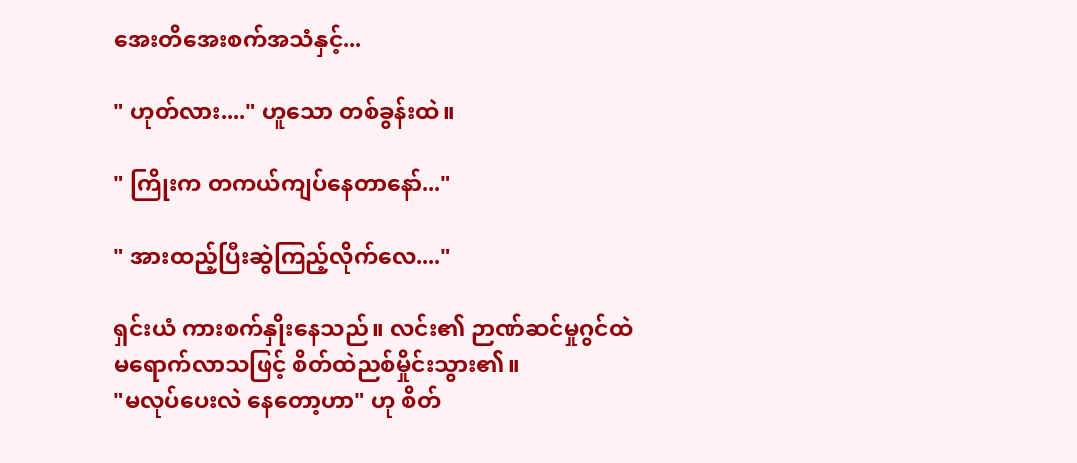အေးတိအေးစက်အသံနှင့်...

" ဟုတ်လား...." ဟူသော တစ်ခွန်းထဲ။

" ကြိုးက တကယ်ကျပ်နေတာနော်..."

" အားထည့်ပြီးဆွဲကြည့်လိုက်လေ...."

ရှင်းယံ ကားစက်နှိုးနေသည်။ လင်း၏ ဉာဏ်ဆင်မှုဂွင်ထဲ
မရောက်လာသဖြင့် စိတ်ထဲညစ်မှိုင်းသွား၏။
"မလုပ်ပေးလဲ နေတော့ဟာ" ဟု စိတ်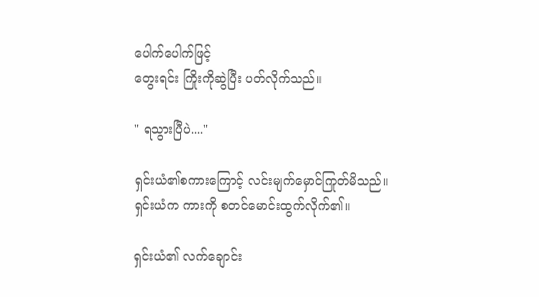ပေါက်ပေါက်ဖြင့်
တွေးရင်း ကြိုးကိုဆွဲပြီး ပတ်လိုက်သည်။

" ရသွားပြီပဲ...."

ရှင်းယံ၏စကားကြောင့် လင်းမျက်မှောင်ကြုတ်မိသည်။
ရှင်းယံက ကားကို စတင်မောင်းထွက်လိုက်၏။

ရှင်းယံ၏ လက်ချောင်း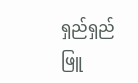ရှည်ရှည် ဖြူ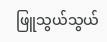ဖြူသွယ်သွယ်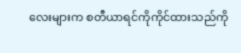လေးများက စတီယာရင်ကိုကိုင်ထားသည်ကို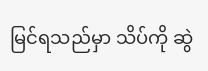မြင်ရသည်မှာ သိပ်ကို ဆွဲ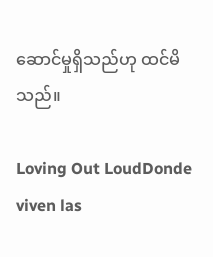ဆောင်မှုရှိသည်ဟု ထင်မိသည်။

Loving Out LoudDonde viven las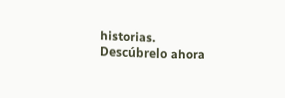historias. Descúbrelo ahora